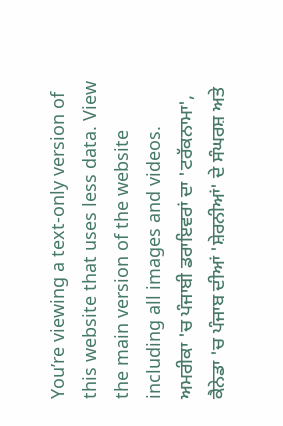You’re viewing a text-only version of this website that uses less data. View the main version of the website including all images and videos.
ਅਮਰੀਕਾ 'ਚ ਪੰਜਾਬੀ ਡਰਾਇਵਰਾਂ ਦਾ 'ਟਰੱਕਨਾਮਾ', ਕੈਨੇਡਾ 'ਚ ਪੰਜਾਬ ਦੀਆਂ 'ਸ਼ੇਰਨੀਆਂ' ਦੇ ਸੰਘਰਸ਼ ਅਤੇ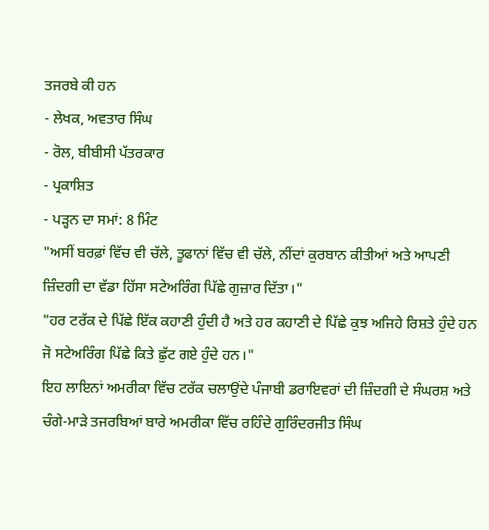ਤਜਰਬੇ ਕੀ ਹਨ
- ਲੇਖਕ, ਅਵਤਾਰ ਸਿੰਘ
- ਰੋਲ, ਬੀਬੀਸੀ ਪੱਤਰਕਾਰ
- ਪ੍ਰਕਾਸ਼ਿਤ
- ਪੜ੍ਹਨ ਦਾ ਸਮਾਂ: 8 ਮਿੰਟ
"ਅਸੀਂ ਬਰਫ਼ਾਂ ਵਿੱਚ ਵੀ ਚੱਲੇ, ਤੂਫਾਨਾਂ ਵਿੱਚ ਵੀ ਚੱਲੇ, ਨੀਂਦਾਂ ਕੁਰਬਾਨ ਕੀਤੀਆਂ ਅਤੇ ਆਪਣੀ ਜ਼ਿੰਦਗੀ ਦਾ ਵੱਡਾ ਹਿੱਸਾ ਸਟੇਅਰਿੰਗ ਪਿੱਛੇ ਗੁਜ਼ਾਰ ਦਿੱਤਾ।"
"ਹਰ ਟਰੱਕ ਦੇ ਪਿੱਛੇ ਇੱਕ ਕਹਾਣੀ ਹੁੰਦੀ ਹੈ ਅਤੇ ਹਰ ਕਹਾਣੀ ਦੇ ਪਿੱਛੇ ਕੁਝ ਅਜਿਹੇ ਰਿਸ਼ਤੇ ਹੁੰਦੇ ਹਨ ਜੋ ਸਟੇਅਰਿੰਗ ਪਿੱਛੇ ਕਿਤੇ ਛੁੱਟ ਗਏ ਹੁੰਦੇ ਹਨ।"
ਇਹ ਲਾਇਨਾਂ ਅਮਰੀਕਾ ਵਿੱਚ ਟਰੱਕ ਚਲਾਉਂਦੇ ਪੰਜਾਬੀ ਡਰਾਇਵਰਾਂ ਦੀ ਜ਼ਿੰਦਗੀ ਦੇ ਸੰਘਰਸ਼ ਅਤੇ ਚੰਗੇ-ਮਾੜੇ ਤਜਰਬਿਆਂ ਬਾਰੇ ਅਮਰੀਕਾ ਵਿੱਚ ਰਹਿੰਦੇ ਗੁਰਿੰਦਰਜੀਤ ਸਿੰਘ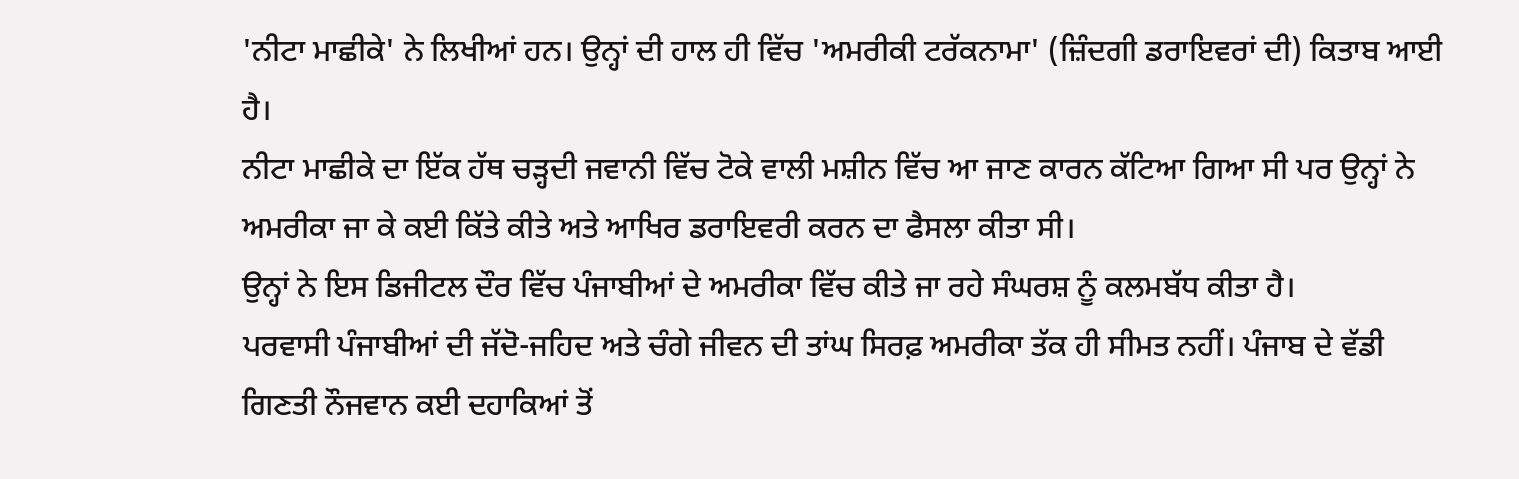'ਨੀਟਾ ਮਾਛੀਕੇ' ਨੇ ਲਿਖੀਆਂ ਹਨ। ਉਨ੍ਹਾਂ ਦੀ ਹਾਲ ਹੀ ਵਿੱਚ 'ਅਮਰੀਕੀ ਟਰੱਕਨਾਮਾ' (ਜ਼ਿੰਦਗੀ ਡਰਾਇਵਰਾਂ ਦੀ) ਕਿਤਾਬ ਆਈ ਹੈ।
ਨੀਟਾ ਮਾਛੀਕੇ ਦਾ ਇੱਕ ਹੱਥ ਚੜ੍ਹਦੀ ਜਵਾਨੀ ਵਿੱਚ ਟੋਕੇ ਵਾਲੀ ਮਸ਼ੀਨ ਵਿੱਚ ਆ ਜਾਣ ਕਾਰਨ ਕੱਟਿਆ ਗਿਆ ਸੀ ਪਰ ਉਨ੍ਹਾਂ ਨੇ ਅਮਰੀਕਾ ਜਾ ਕੇ ਕਈ ਕਿੱਤੇ ਕੀਤੇ ਅਤੇ ਆਖਿਰ ਡਰਾਇਵਰੀ ਕਰਨ ਦਾ ਫੈਸਲਾ ਕੀਤਾ ਸੀ।
ਉਨ੍ਹਾਂ ਨੇ ਇਸ ਡਿਜੀਟਲ ਦੌਰ ਵਿੱਚ ਪੰਜਾਬੀਆਂ ਦੇ ਅਮਰੀਕਾ ਵਿੱਚ ਕੀਤੇ ਜਾ ਰਹੇ ਸੰਘਰਸ਼ ਨੂੰ ਕਲਮਬੱਧ ਕੀਤਾ ਹੈ।
ਪਰਵਾਸੀ ਪੰਜਾਬੀਆਂ ਦੀ ਜੱਦੋ-ਜਹਿਦ ਅਤੇ ਚੰਗੇ ਜੀਵਨ ਦੀ ਤਾਂਘ ਸਿਰਫ਼ ਅਮਰੀਕਾ ਤੱਕ ਹੀ ਸੀਮਤ ਨਹੀਂ। ਪੰਜਾਬ ਦੇ ਵੱਡੀ ਗਿਣਤੀ ਨੌਜਵਾਨ ਕਈ ਦਹਾਕਿਆਂ ਤੋਂ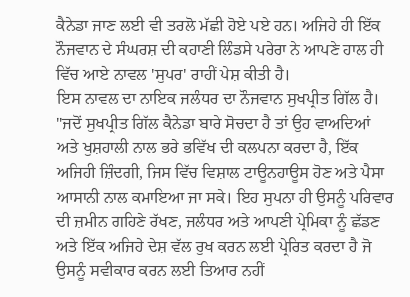ਕੈਨੇਡਾ ਜਾਣ ਲਈ ਵੀ ਤਰਲੋ ਮੱਛੀ ਹੋਏ ਪਏ ਹਨ। ਅਜਿਹੇ ਹੀ ਇੱਕ ਨੌਜਵਾਨ ਦੇ ਸੰਘਰਸ਼ ਦੀ ਕਹਾਣੀ ਲਿੰਡਸੇ ਪਰੇਰਾ ਨੇ ਆਪਣੇ ਹਾਲ ਹੀ ਵਿੱਚ ਆਏ ਨਾਵਲ 'ਸੁਪਰ' ਰਾਹੀਂ ਪੇਸ਼ ਕੀਤੀ ਹੈ।
ਇਸ ਨਾਵਲ ਦਾ ਨਾਇਕ ਜਲੰਧਰ ਦਾ ਨੌਜਵਾਨ ਸੁਖਪ੍ਰੀਤ ਗਿੱਲ ਹੈ।
"ਜਦੋਂ ਸੁਖਪ੍ਰੀਤ ਗਿੱਲ ਕੈਨੇਡਾ ਬਾਰੇ ਸੋਚਦਾ ਹੈ ਤਾਂ ਉਹ ਵਾਅਦਿਆਂ ਅਤੇ ਖੁਸ਼ਹਾਲੀ ਨਾਲ ਭਰੇ ਭਵਿੱਖ ਦੀ ਕਲਪਨਾ ਕਰਦਾ ਹੈ, ਇੱਕ ਅਜਿਹੀ ਜ਼ਿੰਦਗੀ, ਜਿਸ ਵਿੱਚ ਵਿਸ਼ਾਲ ਟਾਊਨਹਾਊਸ ਹੋਣ ਅਤੇ ਪੈਸਾ ਆਸਾਨੀ ਨਾਲ ਕਮਾਇਆ ਜਾ ਸਕੇ। ਇਹ ਸੁਪਨਾ ਹੀ ਉਸਨੂੰ ਪਰਿਵਾਰ ਦੀ ਜ਼ਮੀਨ ਗਹਿਣੇ ਰੱਖਣ, ਜਲੰਧਰ ਅਤੇ ਆਪਣੀ ਪ੍ਰੇਮਿਕਾ ਨੂੰ ਛੱਡਣ ਅਤੇ ਇੱਕ ਅਜਿਹੇ ਦੇਸ਼ ਵੱਲ ਰੁਖ ਕਰਨ ਲਈ ਪ੍ਰੇਰਿਤ ਕਰਦਾ ਹੈ ਜੋ ਉਸਨੂੰ ਸਵੀਕਾਰ ਕਰਨ ਲਈ ਤਿਆਰ ਨਹੀਂ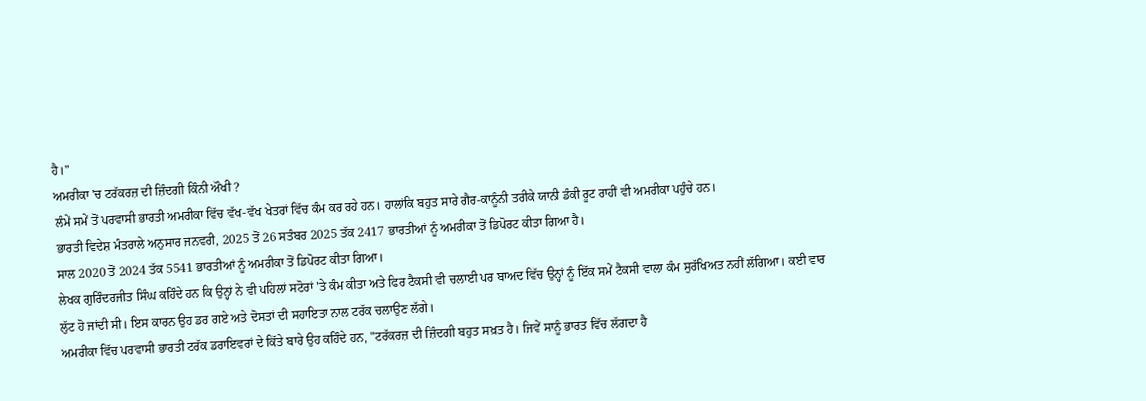ਹੈ।"
ਅਮਰੀਕਾ 'ਚ ਟਰੱਕਰਜ਼ ਦੀ ਜ਼ਿੰਦਗੀ ਕਿੰਨੀ ਔਖੀ ?
ਲੰਮੇਂ ਸਮੇਂ ਤੋਂ ਪਰਵਾਸੀ ਭਾਰਤੀ ਅਮਰੀਕਾ ਵਿੱਚ ਵੱਖ-ਵੱਖ ਖੇਤਰਾਂ ਵਿੱਚ ਕੰਮ ਕਰ ਰਹੇ ਹਨ। ਹਾਲਾਂਕਿ ਬਹੁਤ ਸਾਰੇ ਗੈਰ-ਕਾਨੂੰਨੀ ਤਰੀਕੇ ਯਾਨੀ ਡੰਕੀ ਰੂਟ ਰਾਹੀਂ ਵੀ ਅਮਰੀਕਾ ਪਹੁੰਚੇ ਹਨ।
ਭਾਰਤੀ ਵਿਦੇਸ਼ ਮੰਤਰਾਲੇ ਅਨੁਸਾਰ ਜਨਵਰੀ, 2025 ਤੋਂ 26 ਸਤੰਬਰ 2025 ਤੱਕ 2417 ਭਾਰਤੀਆਂ ਨੂੰ ਅਮਰੀਕਾ ਤੋਂ ਡਿਪੋਰਟ ਕੀਤਾ ਗਿਆ ਹੈ।
ਸਾਲ 2020 ਤੋਂ 2024 ਤੱਕ 5541 ਭਾਰਤੀਆਂ ਨੂੰ ਅਮਰੀਕਾ ਤੋਂ ਡਿਪੋਰਟ ਕੀਤਾ ਗਿਆ।
ਲੇਖਕ ਗੁਰਿੰਦਰਜੀਤ ਸਿੰਘ ਕਹਿੰਦੇ ਹਨ ਕਿ ਉਨ੍ਹਾਂ ਨੇ ਵੀ ਪਹਿਲਾਂ ਸਟੋਰਾਂ 'ਤੇ ਕੰਮ ਕੀਤਾ ਅਤੇ ਫਿਰ ਟੈਕਸੀ ਵੀ ਚਲਾਈ ਪਰ ਬਾਅਦ ਵਿੱਚ ਉਨ੍ਹਾਂ ਨੂੰ ਇੱਕ ਸਮੇਂ ਟੈਕਸੀ ਵਾਲਾ ਕੰਮ ਸੁਰੱਖਿਅਤ ਨਹੀਂ ਲੱਗਿਆ। ਕਈ ਵਾਰ ਲੁੱਟ ਹੋ ਜਾਂਦੀ ਸੀ। ਇਸ ਕਾਰਨ ਉਹ ਡਰ ਗਏ ਅਤੇ ਦੋਸਤਾਂ ਦੀ ਸਹਾਇਤਾ ਨਾਲ ਟਰੱਕ ਚਲਾਉਣ ਲੱਗੇ।
ਅਮਰੀਕਾ ਵਿੱਚ ਪਰਵਾਸੀ ਭਾਰਤੀ ਟਰੱਕ ਡਰਾਇਵਰਾਂ ਦੇ ਕਿੱਤੇ ਬਾਰੇ ਉਹ ਕਹਿੰਦੇ ਹਨ, "ਟਰੱਕਰਜ਼ ਦੀ ਜ਼ਿੰਦਗੀ ਬਹੁਤ ਸਖ਼ਤ ਹੈ। ਜਿਵੇਂ ਸਾਨੂੰ ਭਾਰਤ ਵਿੱਚ ਲੱਗਦਾ ਹੈ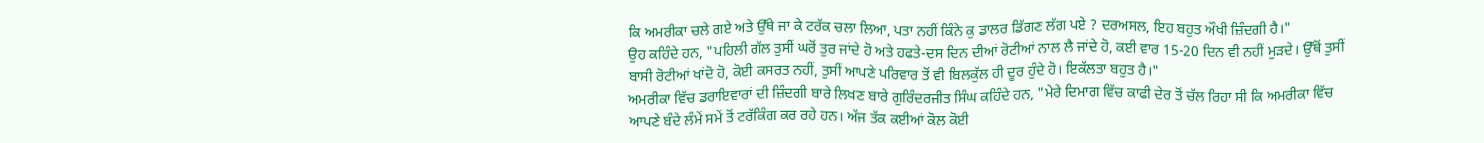ਕਿ ਅਮਰੀਕਾ ਚਲੇ ਗਏ ਅਤੇ ਉੱਥੇ ਜਾ ਕੇ ਟਰੱਕ ਚਲਾ ਲਿਆ, ਪਤਾ ਨਹੀਂ ਕਿੰਨੇ ਕੁ ਡਾਲਰ ਡਿੱਗਣ ਲੱਗ ਪਏ ? ਦਰਅਸਲ, ਇਹ ਬਹੁਤ ਔਖੀ ਜ਼ਿੰਦਗੀ ਹੈ।"
ਉਹ ਕਹਿੰਦੇ ਹਨ, "ਪਹਿਲੀ ਗੱਲ ਤੁਸੀਂ ਘਰੋਂ ਤੁਰ ਜਾਂਦੇ ਹੋ ਅਤੇ ਹਫਤੇ-ਦਸ ਦਿਨ ਦੀਆਂ ਰੋਟੀਆਂ ਨਾਲ ਲੈ ਜਾਂਦੇ ਹੋ, ਕਈ ਵਾਰ 15-20 ਦਿਨ ਵੀ ਨਹੀਂ ਮੁੜਦੇ। ਉੱਥੋਂ ਤੁਸੀਂ ਬਾਸੀ ਰੋਟੀਆਂ ਖਾਂਦੋ ਹੋ, ਕੋਈ ਕਸਰਤ ਨਹੀਂ, ਤੁਸੀਂ ਆਪਣੇ ਪਰਿਵਾਰ ਤੋਂ ਵੀ ਬਿਲਕੁੱਲ ਹੀ ਦੂਰ ਹੁੰਦੇ ਹੋ। ਇਕੱਲਤਾ ਬਹੁਤ ਹੈ।"
ਅਮਰੀਕਾ ਵਿੱਚ ਡਰਾਇਵਾਰਾਂ ਦੀ ਜ਼ਿੰਦਗੀ ਬਾਰੇ ਲਿਖਣ ਬਾਰੇ ਗੁਰਿੰਦਰਜੀਤ ਸਿੰਘ ਕਹਿੰਦੇ ਹਨ, "ਮੇਰੇ ਦਿਮਾਗ ਵਿੱਚ ਕਾਫੀ ਦੇਰ ਤੋਂ ਚੱਲ ਰਿਹਾ ਸੀ ਕਿ ਅਮਰੀਕਾ ਵਿੱਚ ਆਪਣੇ ਬੰਦੇ ਲੰਮੇਂ ਸਮੇਂ ਤੋਂ ਟਰੱਕਿੰਗ ਕਰ ਰਹੇ ਹਨ। ਅੱਜ ਤੱਕ ਕਈਆਂ ਕੋਲ ਕੋਈ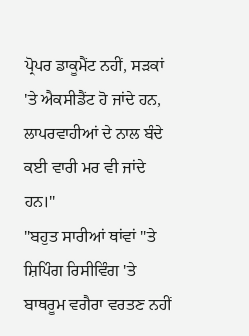ਪ੍ਰੋਪਰ ਡਾਕੂਮੈਂਟ ਨਹੀਂ, ਸੜਕਾਂ 'ਤੇ ਐਕਸੀਡੈਂਟ ਹੋ ਜਾਂਦੇ ਹਨ, ਲਾਪਰਵਾਹੀਆਂ ਦੇ ਨਾਲ ਬੰਦੇ ਕਈ ਵਾਰੀ ਮਰ ਵੀ ਜਾਂਦੇ ਹਨ।"
"ਬਹੁਤ ਸਾਰੀਆਂ ਥਾਂਵਾਂ "ਤੇ ਸ਼ਿਪਿੰਗ ਰਿਸੀਵਿੰਗ 'ਤੇ ਬਾਥਰੂਮ ਵਗੈਰਾ ਵਰਤਣ ਨਹੀਂ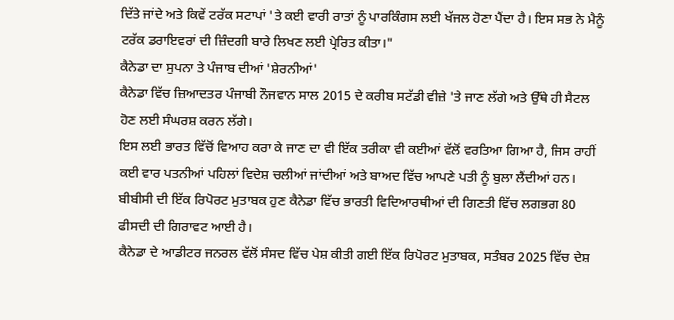ਦਿੱਤੇ ਜਾਂਦੇ ਅਤੇ ਕਿਵੇਂ ਟਰੱਕ ਸਟਾਪਾਂ 'ਤੇ ਕਈ ਵਾਰੀ ਰਾਤਾਂ ਨੂੰ ਪਾਰਕਿੰਗਸ ਲਈ ਖੱਜਲ ਹੋਣਾ ਪੈਂਦਾ ਹੈ। ਇਸ ਸਭ ਨੇ ਮੈਨੂੰ ਟਰੱਕ ਡਰਾਇਵਰਾਂ ਦੀ ਜ਼ਿੰਦਗੀ ਬਾਰੇ ਲਿਖਣ ਲਈ ਪ੍ਰੇਰਿਤ ਕੀਤਾ।"
ਕੈਨੇਡਾ ਦਾ ਸੁਪਨਾ ਤੇ ਪੰਜਾਬ ਦੀਆਂ 'ਸ਼ੇਰਨੀਆਂ'
ਕੈਨੇਡਾ ਵਿੱਚ ਜ਼ਿਆਦਤਰ ਪੰਜਾਬੀ ਨੌਜਵਾਨ ਸਾਲ 2015 ਦੇ ਕਰੀਬ ਸਟੱਡੀ ਵੀਜ਼ੇ 'ਤੇ ਜਾਣ ਲੱਗੇ ਅਤੇ ਉੱਥੇ ਹੀ ਸੈਟਲ ਹੋਣ ਲਈ ਸੰਘਰਸ਼ ਕਰਨ ਲੱਗੇ।
ਇਸ ਲਈ ਭਾਰਤ ਵਿੱਚੋਂ ਵਿਆਹ ਕਰਾ ਕੇ ਜਾਣ ਦਾ ਵੀ ਇੱਕ ਤਰੀਕਾ ਵੀ ਕਈਆਂ ਵੱਲੋਂ ਵਰਤਿਆ ਗਿਆ ਹੈ, ਜਿਸ ਰਾਹੀਂ ਕਈ ਵਾਰ ਪਤਨੀਆਂ ਪਹਿਲਾਂ ਵਿਦੇਸ਼ ਚਲੀਆਂ ਜਾਂਦੀਆਂ ਅਤੇ ਬਾਅਦ ਵਿੱਚ ਆਪਣੇ ਪਤੀ ਨੂੰ ਬੁਲਾ ਲੈਂਦੀਆਂ ਹਨ।
ਬੀਬੀਸੀ ਦੀ ਇੱਕ ਰਿਪੋਰਟ ਮੁਤਾਬਕ ਹੁਣ ਕੈਨੇਡਾ ਵਿੱਚ ਭਾਰਤੀ ਵਿਦਿਆਰਥੀਆਂ ਦੀ ਗਿਣਤੀ ਵਿੱਚ ਲਗਭਗ 80 ਫੀਸਦੀ ਦੀ ਗਿਰਾਵਟ ਆਈ ਹੈ।
ਕੈਨੇਡਾ ਦੇ ਆਡੀਟਰ ਜਨਰਲ ਵੱਲੋਂ ਸੰਸਦ ਵਿੱਚ ਪੇਸ਼ ਕੀਤੀ ਗਈ ਇੱਕ ਰਿਪੋਰਟ ਮੁਤਾਬਕ, ਸਤੰਬਰ 2025 ਵਿੱਚ ਦੇਸ਼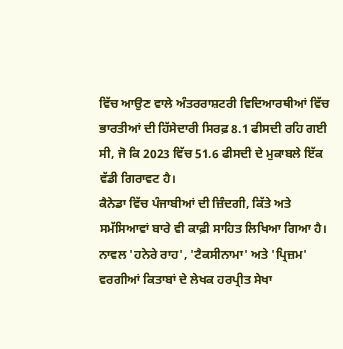ਵਿੱਚ ਆਉਣ ਵਾਲੇ ਅੰਤਰਰਾਸ਼ਟਰੀ ਵਿਦਿਆਰਥੀਆਂ ਵਿੱਚ ਭਾਰਤੀਆਂ ਦੀ ਹਿੱਸੇਦਾਰੀ ਸਿਰਫ਼ 8.1 ਫੀਸਦੀ ਰਹਿ ਗਈ ਸੀ, ਜੋ ਕਿ 2023 ਵਿੱਚ 51.6 ਫੀਸਦੀ ਦੇ ਮੁਕਾਬਲੇ ਇੱਕ ਵੱਡੀ ਗਿਰਾਵਟ ਹੈ।
ਕੈਨੇਡਾ ਵਿੱਚ ਪੰਜਾਬੀਆਂ ਦੀ ਜ਼ਿੰਦਗੀ, ਕਿੱਤੇ ਅਤੇ ਸਮੱਸਿਆਵਾਂ ਬਾਰੇ ਵੀ ਕਾਫ਼ੀ ਸਾਹਿਤ ਲਿਖਿਆ ਗਿਆ ਹੈ।
ਨਾਵਲ 'ਹਨੇਰੇ ਰਾਹ', 'ਟੈਕਸੀਨਾਮਾ' ਅਤੇ 'ਪ੍ਰਿਜ਼ਮ' ਵਰਗੀਆਂ ਕਿਤਾਬਾਂ ਦੇ ਲੇਖਕ ਹਰਪ੍ਰੀਤ ਸੇਖਾ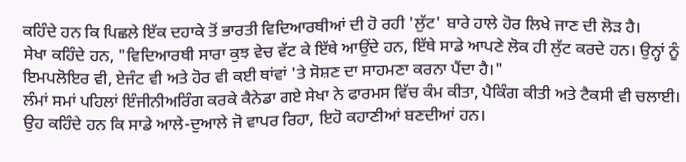ਕਹਿੰਦੇ ਹਨ ਕਿ ਪਿਛਲੇ ਇੱਕ ਦਹਾਕੇ ਤੋਂ ਭਾਰਤੀ ਵਿਦਿਆਰਥੀਆਂ ਦੀ ਹੋ ਰਹੀ 'ਲੁੱਟ' ਬਾਰੇ ਹਾਲੇ ਹੋਰ ਲਿਖੇ ਜਾਣ ਦੀ ਲੋੜ ਹੈ।
ਸੇਖਾ ਕਹਿੰਦੇ ਹਨ, "ਵਿਦਿਆਰਥੀ ਸਾਰਾ ਕੁਝ ਵੇਚ ਵੱਟ ਕੇ ਇੱਥੇ ਆਉਂਦੇ ਹਨ, ਇੱਥੇ ਸਾਡੇ ਆਪਣੇ ਲੋਕ ਹੀ ਲੁੱਟ ਕਰਦੇ ਹਨ। ਉਨ੍ਹਾਂ ਨੂੰ ਇਮਪਲੋਇਰ ਵੀ, ਏਜੰਟ ਵੀ ਅਤੇ ਹੋਰ ਵੀ ਕਈ ਥਾਂਵਾਂ 'ਤੇ ਸੋਸ਼ਣ ਦਾ ਸਾਹਮਣਾ ਕਰਨਾ ਪੈਂਦਾ ਹੈ।"
ਲੰਮਾਂ ਸਮਾਂ ਪਹਿਲਾਂ ਇੰਜੀਨੀਅਰਿੰਗ ਕਰਕੇ ਕੈਨੇਡਾ ਗਏ ਸੇਖਾ ਨੇ ਫਾਰਮਸ ਵਿੱਚ ਕੰਮ ਕੀਤਾ, ਪੈਕਿੰਗ ਕੀਤੀ ਅਤੇ ਟੈਕਸੀ ਵੀ ਚਲਾਈ।
ਉਹ ਕਹਿੰਦੇ ਹਨ ਕਿ ਸਾਡੇ ਆਲੇ-ਦੁਆਲੇ ਜੋ ਵਾਪਰ ਰਿਹਾ, ਇਹੋ ਕਹਾਣੀਆਂ ਬਣਦੀਆਂ ਹਨ।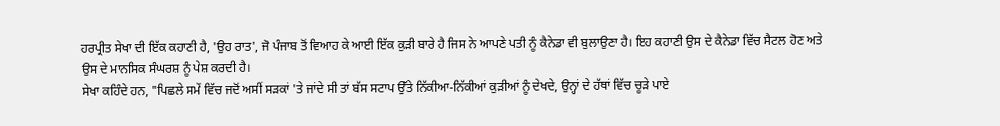ਹਰਪ੍ਰੀਤ ਸੇਖਾ ਦੀ ਇੱਕ ਕਹਾਣੀ ਹੈ, 'ਉਹ ਰਾਤ', ਜੋ ਪੰਜਾਬ ਤੋਂ ਵਿਆਹ ਕੇ ਆਈ ਇੱਕ ਕੁੜੀ ਬਾਰੇ ਹੈ ਜਿਸ ਨੇ ਆਪਣੇ ਪਤੀ ਨੂੰ ਕੈਨੇਡਾ ਵੀ ਬੁਲਾਉਣਾ ਹੈ। ਇਹ ਕਹਾਣੀ ਉਸ ਦੇ ਕੈਨੇਡਾ ਵਿੱਚ ਸੈਟਲ ਹੋਣ ਅਤੇ ਉਸ ਦੇ ਮਾਨਸਿਕ ਸੰਘਰਸ਼ ਨੂੰ ਪੇਸ਼ ਕਰਦੀ ਹੈ।
ਸੇਖਾ ਕਹਿੰਦੇ ਹਨ, "ਪਿਛਲੇ ਸਮੇਂ ਵਿੱਚ ਜਦੋਂ ਅਸੀਂ ਸੜਕਾਂ 'ਤੇ ਜਾਂਦੇ ਸੀ ਤਾਂ ਬੱਸ ਸਟਾਪ ਉੱਤੇ ਨਿੱਕੀਆ-ਨਿੱਕੀਆਂ ਕੁੜੀਆਂ ਨੂੰ ਦੇਖਦੇ, ਉਨ੍ਹਾਂ ਦੇ ਹੱਥਾਂ ਵਿੱਚ ਚੂੜੇ ਪਾਏ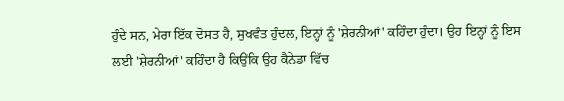ਹੁੰਦੇ ਸਨ, ਮੇਰਾ ਇੱਕ ਦੋਸਤ ਹੈ, ਸੁਖਵੰਤ ਹੁੰਦਲ, ਇਨ੍ਹਾਂ ਨੂੰ 'ਸ਼ੇਰਨੀਆਂ' ਕਹਿੰਦਾ ਹੁੰਦਾ। ਉਹ ਇਨ੍ਹਾਂ ਨੂੰ ਇਸ ਲਈ 'ਸ਼ੇਰਨੀਆਂ' ਕਹਿੰਦਾ ਹੈ ਕਿਉਂਕਿ ਉਹ ਕੈਨੇਡਾ ਵਿੱਚ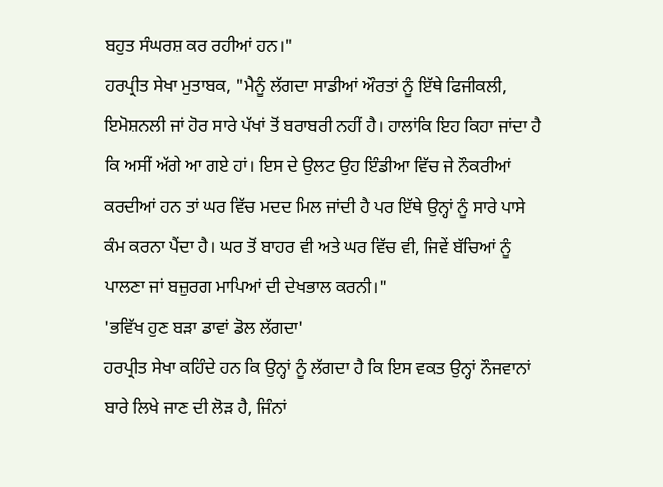ਬਹੁਤ ਸੰਘਰਸ਼ ਕਰ ਰਹੀਆਂ ਹਨ।"
ਹਰਪ੍ਰੀਤ ਸੇਖਾ ਮੁਤਾਬਕ, "ਮੈਨੂੰ ਲੱਗਦਾ ਸਾਡੀਆਂ ਔਰਤਾਂ ਨੂੰ ਇੱਥੇ ਫਿਜੀਕਲੀ, ਇਮੋਸ਼ਨਲੀ ਜਾਂ ਹੋਰ ਸਾਰੇ ਪੱਖਾਂ ਤੋਂ ਬਰਾਬਰੀ ਨਹੀਂ ਹੈ। ਹਾਲਾਂਕਿ ਇਹ ਕਿਹਾ ਜਾਂਦਾ ਹੈ ਕਿ ਅਸੀਂ ਅੱਗੇ ਆ ਗਏ ਹਾਂ। ਇਸ ਦੇ ਉਲਟ ਉਹ ਇੰਡੀਆ ਵਿੱਚ ਜੇ ਨੌਕਰੀਆਂ ਕਰਦੀਆਂ ਹਨ ਤਾਂ ਘਰ ਵਿੱਚ ਮਦਦ ਮਿਲ ਜਾਂਦੀ ਹੈ ਪਰ ਇੱਥੇ ਉਨ੍ਹਾਂ ਨੂੰ ਸਾਰੇ ਪਾਸੇ ਕੰਮ ਕਰਨਾ ਪੈਂਦਾ ਹੈ। ਘਰ ਤੋਂ ਬਾਹਰ ਵੀ ਅਤੇ ਘਰ ਵਿੱਚ ਵੀ, ਜਿਵੇਂ ਬੱਚਿਆਂ ਨੂੰ ਪਾਲਣਾ ਜਾਂ ਬਜ਼ੁਰਗ ਮਾਪਿਆਂ ਦੀ ਦੇਖਭਾਲ ਕਰਨੀ।"
'ਭਵਿੱਖ ਹੁਣ ਬੜਾ ਡਾਵਾਂ ਡੋਲ ਲੱਗਦਾ'
ਹਰਪ੍ਰੀਤ ਸੇਖਾ ਕਹਿੰਦੇ ਹਨ ਕਿ ਉਨ੍ਹਾਂ ਨੂੰ ਲੱਗਦਾ ਹੈ ਕਿ ਇਸ ਵਕਤ ਉਨ੍ਹਾਂ ਨੌਜਵਾਨਾਂ ਬਾਰੇ ਲਿਖੇ ਜਾਣ ਦੀ ਲੋੜ ਹੈ, ਜਿੰਨਾਂ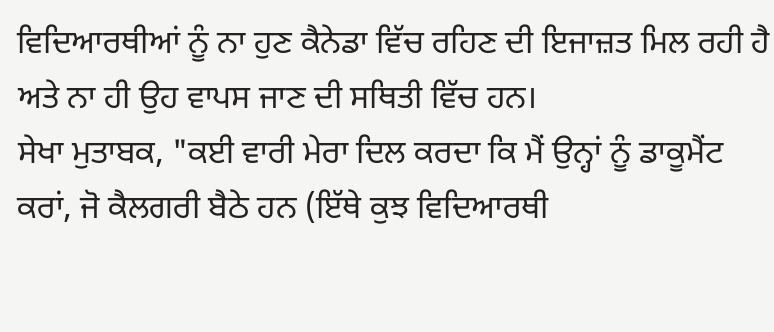ਵਿਦਿਆਰਥੀਆਂ ਨੂੰ ਨਾ ਹੁਣ ਕੈਨੇਡਾ ਵਿੱਚ ਰਹਿਣ ਦੀ ਇਜਾਜ਼ਤ ਮਿਲ ਰਹੀ ਹੈ ਅਤੇ ਨਾ ਹੀ ਉਹ ਵਾਪਸ ਜਾਣ ਦੀ ਸਥਿਤੀ ਵਿੱਚ ਹਨ।
ਸੇਖਾ ਮੁਤਾਬਕ, "ਕਈ ਵਾਰੀ ਮੇਰਾ ਦਿਲ ਕਰਦਾ ਕਿ ਮੈਂ ਉਨ੍ਹਾਂ ਨੂੰ ਡਾਕੂਮੈਂਟ ਕਰਾਂ, ਜੋ ਕੈਲਗਰੀ ਬੈਠੇ ਹਨ (ਇੱਥੇ ਕੁਝ ਵਿਦਿਆਰਥੀ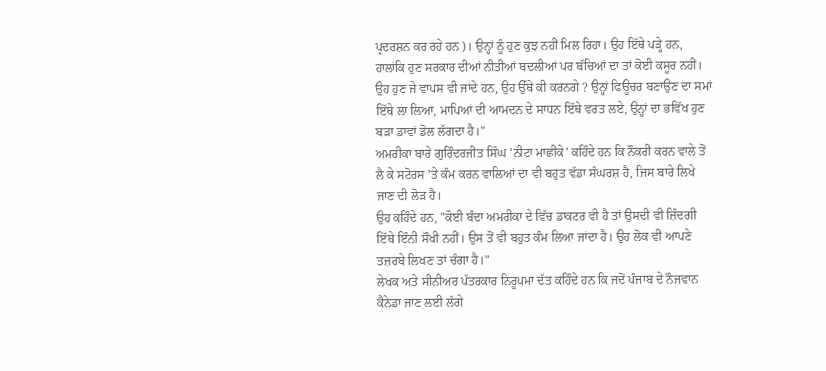ਪ੍ਰਦਰਸ਼ਨ ਕਰ ਰਹੇ ਹਨ)। ਉਨ੍ਹਾਂ ਨੂੰ ਹੁਣ ਕੁਝ ਨਹੀਂ ਮਿਲ ਰਿਹਾ। ਉਹ ਇੱਥੇ ਪੜ੍ਹੇ ਹਨ, ਹਾਲਾਂਕਿ ਹੁਣ ਸਰਕਾਰ ਦੀਆਂ ਨੀਤੀਆਂ ਬਦਲੀਆਂ ਪਰ ਬੱਚਿਆਂ ਦਾ ਤਾਂ ਕੋਈ ਕਸੂਰ ਨਹੀਂ। ਉਹ ਹੁਣ ਜੇ ਵਾਪਸ ਵੀ ਜਾਂਦੇ ਹਨ, ਉਹ ਉੱਥੇ ਕੀ ਕਰਨਗੇ ? ਉਨ੍ਹਾਂ ਫਿਊਚਰ ਬਣਾਉਣ ਦਾ ਸਮਾਂ ਇੱਥੇ ਲਾ ਲਿਆ, ਮਾਪਿਆਂ ਦੀ ਆਮਦਨ ਦੇ ਸਾਧਨ ਇੱਥੇ ਵਰਤ ਲਏ, ਉਨ੍ਹਾਂ ਦਾ ਭਵਿੱਖ ਹੁਣ ਬੜਾ ਡਾਵਾਂ ਡੋਲ ਲੱਗਦਾ ਹੈ।"
ਅਮਰੀਕਾ ਬਾਰੇ ਗੁਰਿੰਦਰਜੀਤ ਸਿੰਘ 'ਨੀਟਾ ਮਾਛੀਕੇ' ਕਹਿੰਦੇ ਹਨ ਕਿ ਨੌਕਰੀ ਕਰਨ ਵਾਲੇ ਤੋਂ ਲੈ ਕੇ ਸਟੋਰਸ 'ਤੇ ਕੰਮ ਕਰਨ ਵਾਲਿਆਂ ਦਾ ਵੀ ਬਹੁਤ ਵੱਡਾ ਸੰਘਰਸ਼ ਹੈ, ਜਿਸ ਬਾਰੇ ਲਿਖੇ ਜਾਣ ਦੀ ਲੋੜ ਹੈ।
ਉਹ ਕਹਿੰਦੇ ਹਨ, "ਕੋਈ ਬੰਦਾ ਅਮਰੀਕਾ ਦੇ ਵਿੱਚ ਡਾਕਟਰ ਵੀ ਹੈ ਤਾਂ ਉਸਦੀ ਵੀ ਜ਼ਿੰਦਗੀ ਇੱਥੇ ਇੰਨੀ ਸੌਖੀ ਨਹੀਂ। ਉਸ ਤੋਂ ਵੀ ਬਹੁਤ ਕੰਮ ਲਿਆ ਜਾਂਦਾ ਹੈ। ਉਹ ਲੋਕ ਵੀ ਆਪਣੇ ਤਜ਼ਰਬੇ ਲਿਖਣ ਤਾਂ ਚੰਗਾ ਹੈ।"
ਲੇਖਕ ਅਤੇ ਸੀਨੀਅਰ ਪੱਤਰਕਾਰ ਨਿਰੂਪਮਾ ਦੱਤ ਕਹਿੰਦੇ ਹਨ ਕਿ ਜਦੋਂ ਪੰਜਾਬ ਦੇ ਨੌਜਵਾਨ ਕੈਨੇਡਾ ਜਾਣ ਲਈ ਲੱਗੇ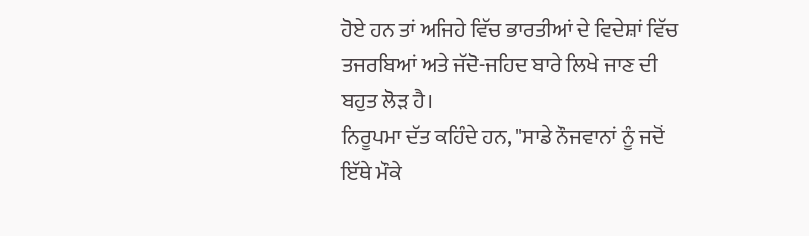ਹੋਏ ਹਨ ਤਾਂ ਅਜਿਹੇ ਵਿੱਚ ਭਾਰਤੀਆਂ ਦੇ ਵਿਦੇਸ਼ਾਂ ਵਿੱਚ ਤਜਰਬਿਆਂ ਅਤੇ ਜੱਦੋ-ਜਹਿਦ ਬਾਰੇ ਲਿਖੇ ਜਾਣ ਦੀ ਬਹੁਤ ਲੋੜ ਹੈ।
ਨਿਰੂਪਮਾ ਦੱਤ ਕਹਿੰਦੇ ਹਨ, "ਸਾਡੇ ਨੌਜਵਾਨਾਂ ਨੂੰ ਜਦੋਂ ਇੱਥੇ ਮੌਕੇ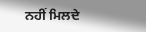ਨਹੀਂ ਮਿਲਦੇ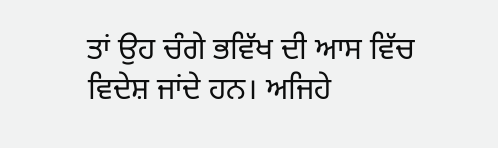ਤਾਂ ਉਹ ਚੰਗੇ ਭਵਿੱਖ ਦੀ ਆਸ ਵਿੱਚ ਵਿਦੇਸ਼ ਜਾਂਦੇ ਹਨ। ਅਜਿਹੇ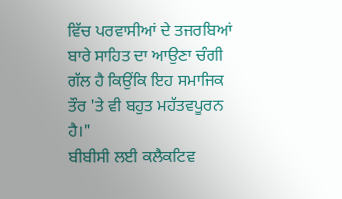ਵਿੱਚ ਪਰਵਾਸੀਆਂ ਦੇ ਤਜਰਬਿਆਂ ਬਾਰੇ ਸਾਹਿਤ ਦਾ ਆਉਣਾ ਚੰਗੀ ਗੱਲ ਹੈ ਕਿਉਂਕਿ ਇਹ ਸਮਾਜਿਕ ਤੌਰ 'ਤੇ ਵੀ ਬਹੁਤ ਮਹੱਤਵਪੂਰਨ ਹੈ।"
ਬੀਬੀਸੀ ਲਈ ਕਲੈਕਟਿਵ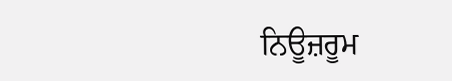ਨਿਊਜ਼ਰੂਮ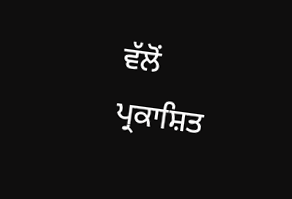ਵੱਲੋਂ ਪ੍ਰਕਾਸ਼ਿਤ